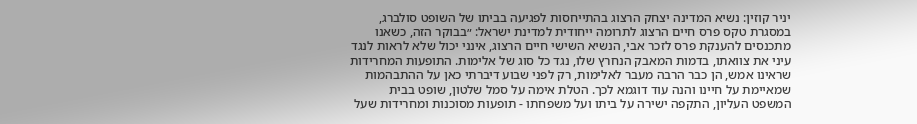יניר קוזין: נשיא המדינה יצחק הרצוג בהתייחסות לפגיעה בביתו של השופט סולברג, במסגרת טקס פרס חיים הרצוג לתרומה ייחודית למדינת ישראל: ״בבוקר הזה, כשאנו מתכנסים להענקת פרס לזכר אבי, הנשיא השישי חיים הרצוג, אינני יכול שלא לראות לנגד עיני את צוואתו, בדמות המאבק הנחרץ שלו, נגד כל סוג של אלימות. התופעות המחרידות שראינו אמש, הן כבר הרבה מעבר לאלימות, רק לפני שבוע דיברתי כאן על ההתבהמות שמאיימת על חיינו והנה עוד דוגמא לכך. הטלת אימה על סמל שלטון, שופט בבית המשפט העליון, התקפה ישירה על ביתו ועל משפחתו - תופעות מסוכנות ומחרידות שעל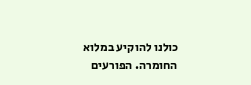כולנו להוקיע במלוא החומרה. הפורעים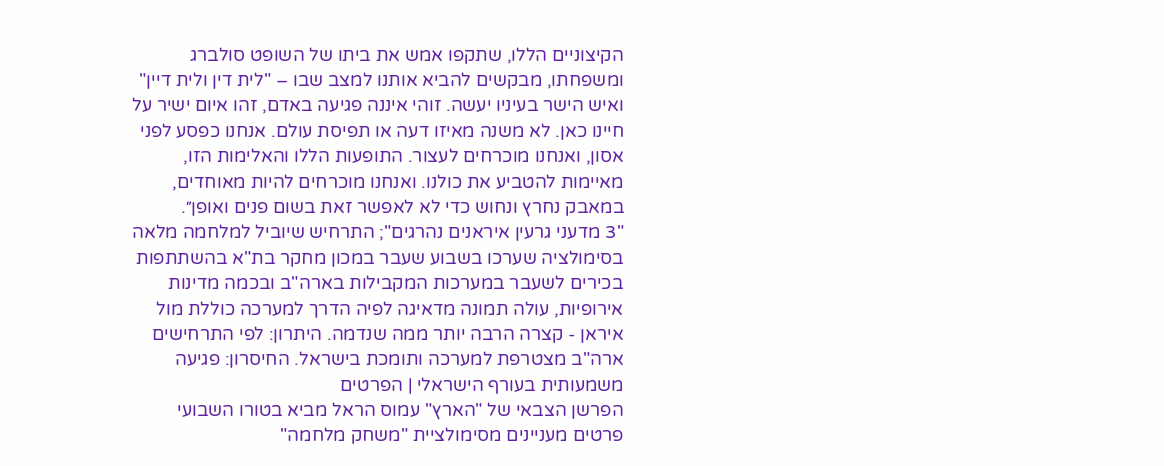הקיצוניים הללו, שתקפו אמש את ביתו של השופט סולברג ומשפחתו, מבקשים להביא אותנו למצב שבו – "לית דין ולית דיין" ואיש הישר בעיניו יעשה. זוהי איננה פגיעה באדם, זהו איום ישיר על חיינו כאן. לא משנה מאיזו דעה או תפיסת עולם. אנחנו כפסע לפני אסון, ואנחנו מוכרחים לעצור. התופעות הללו והאלימות הזו, מאיימות להטביע את כולנו. ואנחנו מוכרחים להיות מאוחדים, במאבק נחרץ ונחוש כדי לא לאפשר זאת בשום פנים ואופן״.
"3 מדעני גרעין איראנים נהרגים"; התרחיש שיוביל למלחמה מלאה
בסימולציה שערכו בשבוע שעבר במכון מחקר בת"א בהשתתפות בכירים לשעבר במערכות המקבילות בארה"ב ובכמה מדינות אירופיות, עולה תמונה מדאיגה לפיה הדרך למערכה כוללת מול איראן - קצרה הרבה יותר ממה שנדמה. היתרון: לפי התרחישים ארה"ב מצטרפת למערכה ותומכת בישראל. החיסרון: פגיעה משמעותית בעורף הישראלי | הפרטים
הפרשן הצבאי של "הארץ" עמוס הראל מביא בטורו השבועי פרטים מעניינים מסימולציית "משחק מלחמה"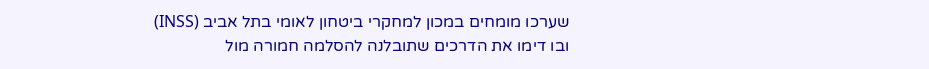שערכו מומחים במכון למחקרי ביטחון לאומי בתל אביב (INSS) ובו דימו את הדרכים שתובלנה להסלמה חמורה מול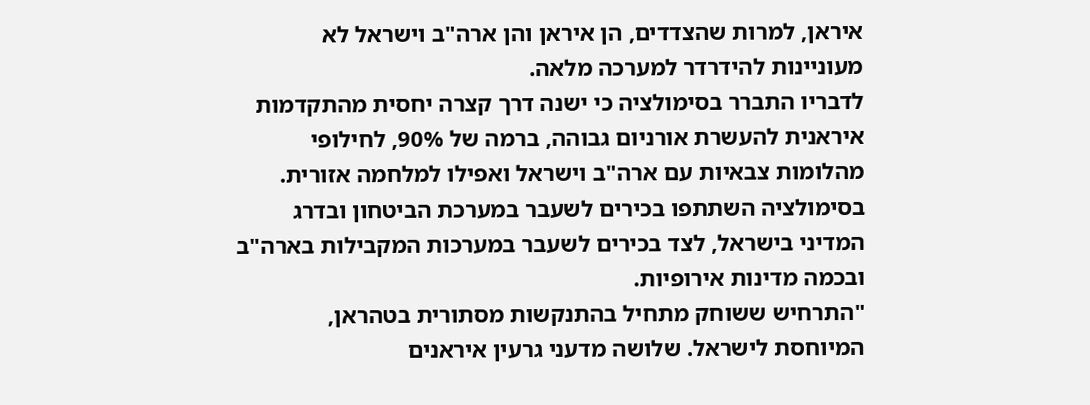איראן, למרות שהצדדים, הן איראן והן ארה"ב וישראל לא מעוניינות להידרדר למערכה מלאה.
לדבריו התברר בסימולציה כי ישנה דרך קצרה יחסית מהתקדמות איראנית להעשרת אורניום גבוהה, ברמה של 90%, לחילופי מהלומות צבאיות עם ארה"ב וישראל ואפילו למלחמה אזורית. בסימולציה השתתפו בכירים לשעבר במערכת הביטחון ובדרג המדיני בישראל, לצד בכירים לשעבר במערכות המקבילות בארה"ב ובכמה מדינות אירופיות.
"התרחיש ששוחק מתחיל בהתנקשות מסתורית בטהראן, המיוחסת לישראל. שלושה מדעני גרעין איראנים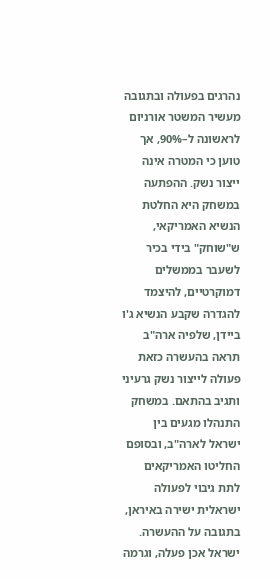נהרגים בפעולה ובתגובה מעשיר המשטר אורניום לראשונה ל–90%, אך טוען כי המטרה אינה ייצור נשק. ההפתעה במשחק היא החלטת הנשיא האמריקאי, ש"שוחק" בידי בכיר לשעבר בממשלים דמוקרטיים, להיצמד להגדרה שקבע הנשיא ג'ו ביידן, שלפיה ארה"ב תראה בהעשרה כזאת פעולה לייצור נשק גרעיני ותגיב בהתאם. במשחק התנהלו מגעים בין ישראל לארה"ב, ובסופם החליטו האמריקאים לתת גיבוי לפעולה ישראלית ישירה באיראן, בתגובה על ההעשרה. ישראל אכן פעלה, וגרמה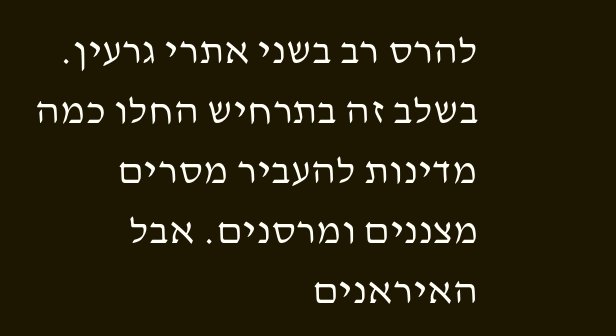להרס רב בשני אתרי גרעין.
בשלב זה בתרחיש החלו כמה מדינות להעביר מסרים מצננים ומרסנים. אבל האיראנים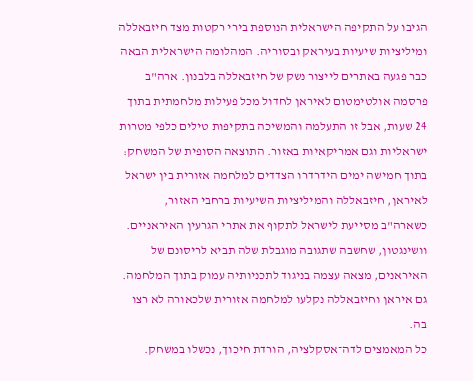הגיבו על התקיפה הישראלית הנוספת בירי רקטות מצד חיזבאללה ומיליציות שיעיות בעיראק ובסוריה. המהלומה הישראלית הבאה כבר פגעה באתרים לייצור נשק של חיזבאללה בלבנון. ארה"ב פרסמה אולטימטום לאיראן לחדול מכל פעילות מלחמתית בתוך 24 שעות, אבל זו התעלמה והמשיכה בתקיפות טילים כלפי מטרות ישראליות וגם אמריקאיות באזור. התוצאה הסופית של המשחק: בתוך חמישה ימים הידרדרו הצדדים למלחמה אזורית בין ישראל לאיראן, חיזבאללה והמיליציות השיעיות ברחבי האזור, כשארה"ב מסייעת לישראל לתקוף את אתרי הגרעין האיראניים. וושינגטון, שחשבה שתגובה מוגבלת שלה תביא לריסונם של האיראנים, מצאה עצמה בניגוד לתכניותיה עמוק בתוך המלחמה. גם איראן וחיזבאללה נקלעו למלחמה אזורית שלכאורה לא רצו בה.
כל המאמצים לדה־אסקלציה, הורדת חיכוך, נכשלו במשחק.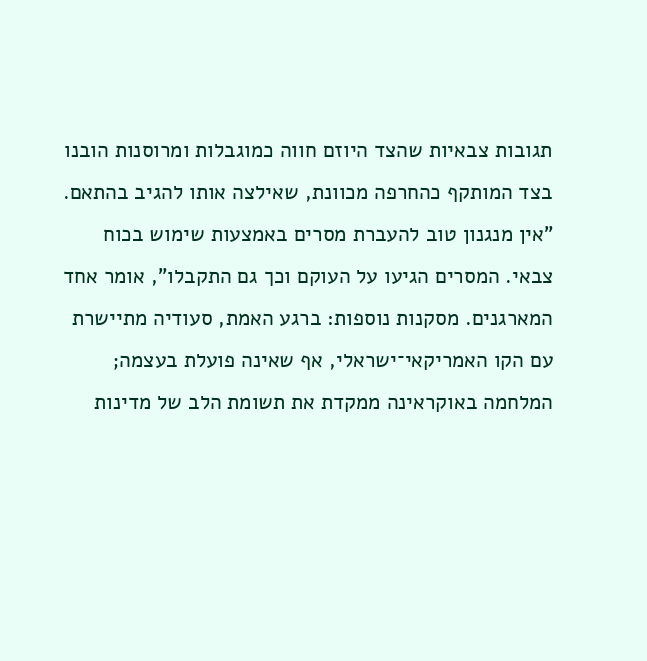תגובות צבאיות שהצד היוזם חווה כמוגבלות ומרוסנות הובנו בצד המותקף כהחרפה מכוונת, שאילצה אותו להגיב בהתאם. "אין מנגנון טוב להעברת מסרים באמצעות שימוש בכוח צבאי. המסרים הגיעו על העוקם וכך גם התקבלו", אומר אחד המארגנים. מסקנות נוספות: ברגע האמת, סעודיה מתיישרת עם הקו האמריקאי־ישראלי, אף שאינה פועלת בעצמה; המלחמה באוקראינה ממקדת את תשומת הלב של מדינות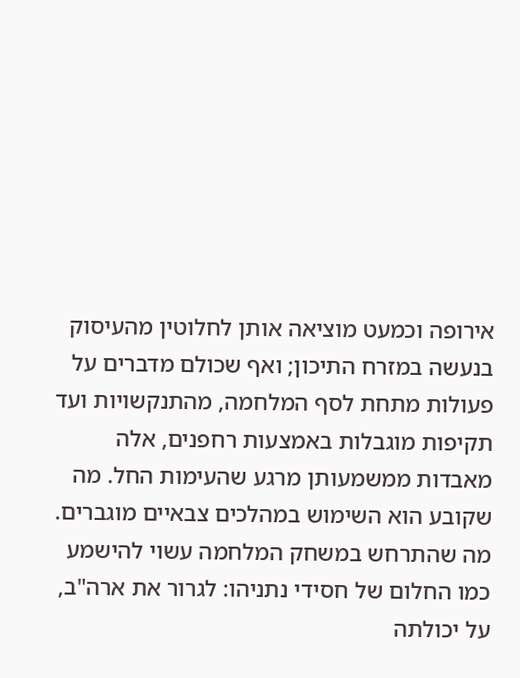אירופה וכמעט מוציאה אותן לחלוטין מהעיסוק בנעשה במזרח התיכון; ואף שכולם מדברים על פעולות מתחת לסף המלחמה, מהתנקשויות ועד תקיפות מוגבלות באמצעות רחפנים, אלה מאבדות ממשמעותן מרגע שהעימות החל. מה שקובע הוא השימוש במהלכים צבאיים מוגברים.
מה שהתרחש במשחק המלחמה עשוי להישמע כמו החלום של חסידי נתניהו: לגרור את ארה"ב, על יכולתה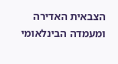הצבאית האדירה ומעמדה הבינלאומי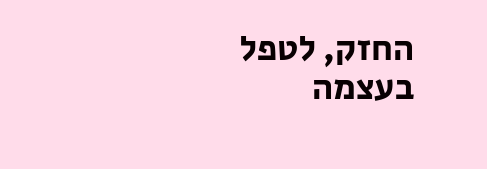החזק, לטפל בעצמה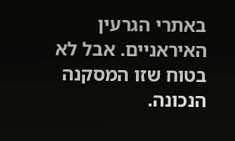באתרי הגרעין האיראניים. אבל לא בטוח שזו המסקנה הנכונה.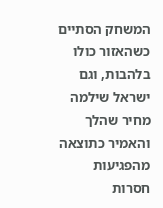המשחק הסתיים כשהאזור כולו בלהבות, וגם ישראל שילמה מחיר שהלך והאמיר כתוצאה מהפגיעות חסרות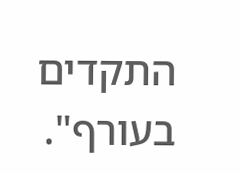התקדים בעורף".